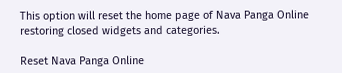This option will reset the home page of Nava Panga Online restoring closed widgets and categories.

Reset Nava Panga Online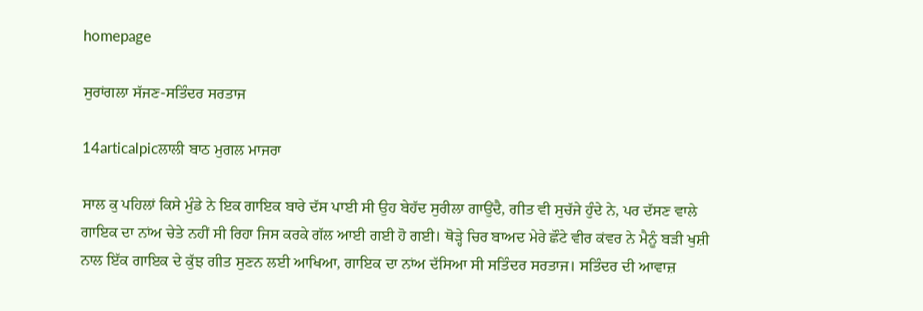homepage

ਸੁਰਾਂਗਲਾ ਸੱਜਣ-ਸਤਿੰਦਰ ਸਰਤਾਜ

14articalpicਲਾਲੀ ਬਾਠ ਮੁਗਲ ਮਾਜਰਾ

ਸਾਲ ਕੁ ਪਹਿਲਾਂ ਕਿਸੇ ਮੁੰਡੇ ਨੇ ਇਕ ਗਾਇਕ ਬਾਰੇ ਦੱਸ ਪਾਈ ਸੀ ਉਹ ਬੇਹੱਦ ਸੁਰੀਲਾ ਗਾਉਂਦੈ, ਗੀਤ ਵੀ ਸੁਚੱਜੇ ਹੁੰਦੇ ਨੇ, ਪਰ ਦੱਸਣ ਵਾਲੇ ਗਾਇਕ ਦਾ ਨਾਂਅ ਚੇਤੇ ਨਹੀਂ ਸੀ ਰਿਹਾ ਜਿਸ ਕਰਕੇ ਗੱਲ ਆਈ ਗਈ ਹੋ ਗਈ। ਥੋੜ੍ਹੇ ਚਿਰ ਬਾਅਦ ਮੇਰੇ ਛੌਟੇ ਵੀਰ ਕਂਵਰ ਨੇ ਮੈਨੂੰ ਬੜੀ ਖੁਸ਼ੀ ਨਾਲ ਇੱਕ ਗਾਇਕ ਦੇ ਕੁੱਝ ਗੀਤ ਸੁਣਨ ਲਈ ਆਖਿਆ, ਗਾਇਕ ਦਾ ਨਾਂਅ ਦੱਸਿਆ ਸੀ ਸਤਿੰਦਰ ਸਰਤਾਜ। ਸਤਿੰਦਰ ਦੀ ਆਵਾਜ਼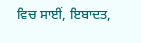ਵਿਚ ਸਾਈਂ, ਇਬਾਦਤ,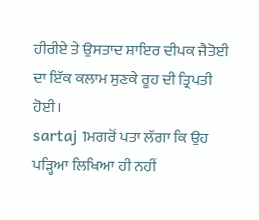ਹੀਰੀਏ ਤੇ ਉਸਤਾਦ ਸ਼ਾਇਰ ਦੀਪਕ ਜੈਤੋਈ ਦਾ ਇੱਕ ਕਲਾਮ ਸੁਣਕੇ ਰੂਹ ਦੀ ਤ੍ਰਿਪਤੀ ਹੋਈ।
sartaj 1ਮਗਰੋਂ ਪਤਾ ਲੱਗਾ ਕਿ ਉਹ ਪੜ੍ਹਿਆ ਲਿਖਿਆ ਹੀ ਨਹੀਂ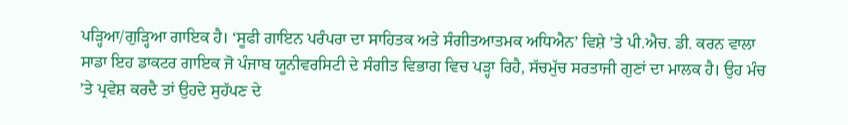ਪੜ੍ਹਿਆ/ਗੁੜ੍ਹਿਆ ਗਾਇਕ ਹੈ। ‘ਸੂਫੀ ਗਾਇਨ ਪਰੰਪਰਾ ਦਾ ਸਾਹਿਤਕ ਅਤੇ ਸੰਗੀਤਆਤਮਕ ਅਧਿਐਨ’ ਵਿਸ਼ੇ ’ਤੇ ਪੀ.ਐਚ. ਡੀ. ਕਰਨ ਵਾਲਾ ਸਾਡਾ ਇਹ ਡਾਕਟਰ ਗਾਇਕ ਜੋ ਪੰਜਾਬ ਯੂਨੀਵਰਸਿਟੀ ਦੇ ਸੰਗੀਤ ਵਿਭਾਗ ਵਿਚ ਪੜ੍ਹਾ ਰਿਹੈ, ਸੱਚਮੁੱਚ ਸਰਤਾਜੀ ਗੁਣਾਂ ਦਾ ਮਾਲਕ ਹੈ। ਉਹ ਮੰਚ ’ਤੇ ਪ੍ਰਵੇਸ਼ ਕਰਦੈ ਤਾਂ ਉਹਦੇ ਸੁਹੱਪਣ ਦੇ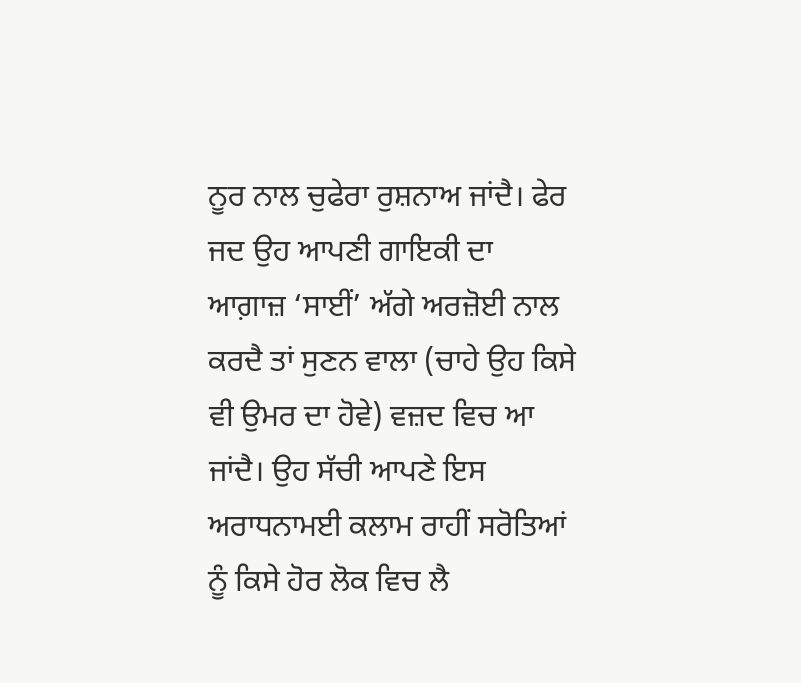ਨੂਰ ਨਾਲ ਚੁਫੇਰਾ ਰੁਸ਼ਨਾਅ ਜਾਂਦੈ। ਫੇਰ ਜਦ ਉਹ ਆਪਣੀ ਗਾਇਕੀ ਦਾ ਆਗ਼ਾਜ਼ ‘ਸਾਈਂ’ ਅੱਗੇ ਅਰਜ਼ੋਈ ਨਾਲ ਕਰਦੈ ਤਾਂ ਸੁਣਨ ਵਾਲਾ (ਚਾਹੇ ਉਹ ਕਿਸੇ ਵੀ ਉਮਰ ਦਾ ਹੋਵੇ) ਵਜ਼ਦ ਵਿਚ ਆ ਜਾਂਦੈ। ਉਹ ਸੱਚੀ ਆਪਣੇ ਇਸ ਅਰਾਧਨਾਮਈ ਕਲਾਮ ਰਾਹੀਂ ਸਰੋਤਿਆਂ ਨੂੰ ਕਿਸੇ ਹੋਰ ਲੋਕ ਵਿਚ ਲੈ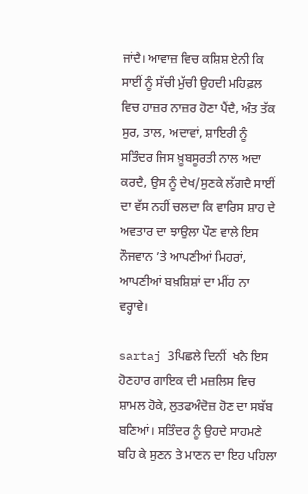ਜਾਂਦੈ। ਆਵਾਜ਼ ਵਿਚ ਕਸ਼ਿਸ਼ ਏਨੀ ਕਿ ਸਾਈਂ ਨੂੰ ਸੱਚੀ ਮੁੱਚੀ ਉਹਦੀ ਮਹਿਫ਼ਲ ਵਿਚ ਹਾਜ਼ਰ ਨਾਜ਼ਰ ਹੋਣਾ ਪੈਂਦੈ, ਅੰਤ ਤੱਕ ਸੁਰ, ਤਾਲ, ਅਦਾਵਾਂ, ਸ਼ਾਇਰੀ ਨੂੰ ਸਤਿੰਦਰ ਜਿਸ ਖ਼ੂਬਸੂਰਤੀ ਨਾਲ ਅਦਾ ਕਰਦੈ, ਉਸ ਨੂੰ ਦੇਖ/ਸੁਣਕੇ ਲੱਗਦੈ ਸਾਈਂ ਦਾ ਵੱਸ ਨਹੀਂ ਚਲਦਾ ਕਿ ਵਾਰਿਸ ਸ਼ਾਹ ਦੇ ਅਵਤਾਰ ਦਾ ਝਾਉਲਾ ਪੌਣ ਵਾਲੇ ਇਸ ਨੌਜਵਾਨ ’ਤੇ ਆਪਣੀਆਂ ਮਿਹਰਾਂ, ਆਪਣੀਆਂ ਬਖ਼ਸ਼ਿਸ਼ਾਂ ਦਾ ਮੀਂਹ ਨਾ ਵਰ੍ਹਾਵੇ।

sartaj 3ਪਿਛਲੇ ਦਿਨੀਂ  ਖਨੈ ਇਸ ਹੋਣਹਾਰ ਗਾਇਕ ਦੀ ਮਜ਼ਲਿਸ ਵਿਚ ਸ਼ਾਮਲ ਹੋਕੇ, ਲੁਤਫਅੰਦੋਜ਼ ਹੋਣ ਦਾ ਸਬੱਬ ਬਣਿਆਂ। ਸਤਿੰਦਰ ਨੂੰ ਉਹਦੇ ਸਾਹਮਣੇ ਬਹਿ ਕੇ ਸੁਣਨ ਤੇ ਮਾਣਨ ਦਾ ਇਹ ਪਹਿਲਾ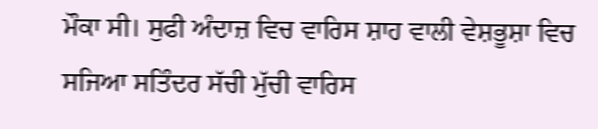ਮੌਕਾ ਸੀ। ਸੁਫੀ ਅੰਦਾਜ਼ ਵਿਚ ਵਾਰਿਸ ਸ਼ਾਹ ਵਾਲੀ ਵੇਸ਼ਭੂਸ਼ਾ ਵਿਚ ਸਜਿਆ ਸਤਿੰਦਰ ਸੱਚੀ ਮੁੱਚੀ ਵਾਰਿਸ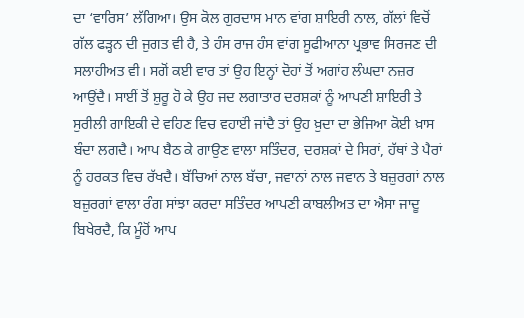ਦਾ ‘ਵਾਰਿਸ’ ਲੱਗਿਆ। ਉਸ ਕੋਲ ਗੁਰਦਾਸ ਮਾਨ ਵਾਂਗ ਸ਼ਾਇਰੀ ਨਾਲ, ਗੱਲਾਂ ਵਿਚੋਂ ਗੱਲ ਫੜ੍ਹਨ ਦੀ ਜੁਗਤ ਵੀ ਹੈ, ਤੇ ਹੰਸ ਰਾਜ ਹੰਸ ਵਾਂਗ ਸੂਫੀਆਨਾ ਪ੍ਰਭਾਵ ਸਿਰਜਣ ਦੀ ਸਲਾਹੀਅਤ ਵੀ। ਸਗੋਂ ਕਈ ਵਾਰ ਤਾਂ ਉਹ ਇਨ੍ਹਾਂ ਦੋਹਾਂ ਤੋਂ ਅਗਾਂਹ ਲੰਘਦਾ ਨਜ਼ਰ ਆਉਂਦੈ। ਸਾਈਂ ਤੋਂ ਸ਼ੁਰੂ ਹੋ ਕੇ ਉਹ ਜਦ ਲਗਾਤਾਰ ਦਰਸ਼ਕਾਂ ਨੂੰ ਆਪਣੀ ਸ਼ਾਇਰੀ ਤੇ ਸੁਰੀਲੀ ਗਾਇਕੀ ਦੇ ਵਹਿਣ ਵਿਚ ਵਹਾੲਂੀ ਜਾਂਦੈ ਤਾਂ ਉਹ ਖ਼ੁਦਾ ਦਾ ਭੇਜਿਆ ਕੋਈ ਖ਼ਾਸ ਬੰਦਾ ਲਗਦੈ। ਆਪ ਬੈਠ ਕੇ ਗਾਉਣ ਵਾਲਾ ਸਤਿੰਦਰ, ਦਰਸ਼ਕਾਂ ਦੇ ਸਿਰਾਂ, ਹੱਥਾਂ ਤੇ ਪੈਰਾਂ ਨੂੰ ਹਰਕਤ ਵਿਚ ਰੱਖਦੈ। ਬੱਚਿਆਂ ਨਾਲ ਬੱਚਾ, ਜਵਾਨਾਂ ਨਾਲ ਜਵਾਨ ਤੇ ਬਜ਼ੁਰਗਾਂ ਨਾਲ ਬਜ਼ੁਰਗਾਂ ਵਾਲਾ ਰੰਗ ਸਾਂਝਾ ਕਰਦਾ ਸਤਿੰਦਰ ਆਪਣੀ ਕਾਬਲੀਅਤ ਦਾ ਐਸਾ ਜਾਦੂ ਬਿਖੇਰਦੈ, ਕਿ ਮੂੰਹੋਂ ਆਪ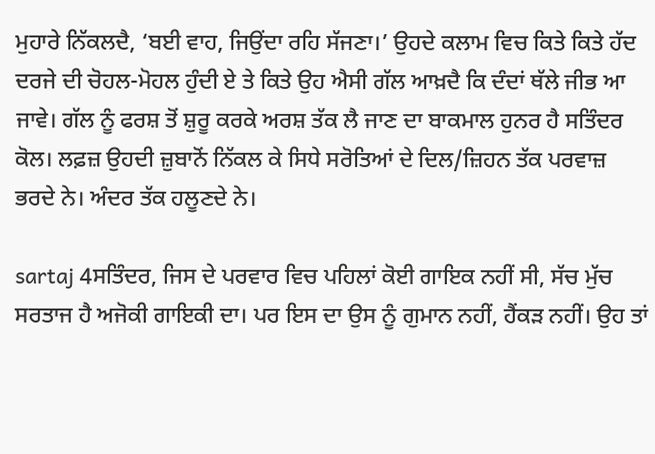ਮੁਹਾਰੇ ਨਿੱਕਲਦੈ, ‘ਬਈ ਵਾਹ, ਜਿਉਂਦਾ ਰਹਿ ਸੱਜਣਾ।’ ਉਹਦੇ ਕਲਾਮ ਵਿਚ ਕਿਤੇ ਕਿਤੇ ਹੱਦ ਦਰਜੇ ਦੀ ਚੋਹਲ-ਮੋਹਲ ਹੁੰਦੀ ਏ ਤੇ ਕਿਤੇ ਉਹ ਐਸੀ ਗੱਲ ਆਖ਼ਦੈ ਕਿ ਦੰਦਾਂ ਥੱਲੇ ਜੀਭ ਆ ਜਾਵੇ। ਗੱਲ ਨੂੰ ਫਰਸ਼ ਤੋਂ ਸ਼ੁਰੂ ਕਰਕੇ ਅਰਸ਼ ਤੱਕ ਲੈ ਜਾਣ ਦਾ ਬਾਕਮਾਲ ਹੁਨਰ ਹੈ ਸਤਿੰਦਰ ਕੋਲ। ਲਫ਼ਜ਼ ਉਹਦੀ ਜ਼ੁਬਾਨੋਂ ਨਿੱਕਲ ਕੇ ਸਿਧੇ ਸਰੋਤਿਆਂ ਦੇ ਦਿਲ/ਜ਼ਿਹਨ ਤੱਕ ਪਰਵਾਜ਼ ਭਰਦੇ ਨੇ। ਅੰਦਰ ਤੱਕ ਹਲੂਣਦੇ ਨੇ।

sartaj 4ਸਤਿੰਦਰ, ਜਿਸ ਦੇ ਪਰਵਾਰ ਵਿਚ ਪਹਿਲਾਂ ਕੋਈ ਗਾਇਕ ਨਹੀਂ ਸੀ, ਸੱਚ ਮੁੱਚ ਸਰਤਾਜ ਹੈ ਅਜੋਕੀ ਗਾਇਕੀ ਦਾ। ਪਰ ਇਸ ਦਾ ਉਸ ਨੂੰ ਗੁਮਾਨ ਨਹੀਂ, ਹੈਂਕੜ ਨਹੀਂ। ਉਹ ਤਾਂ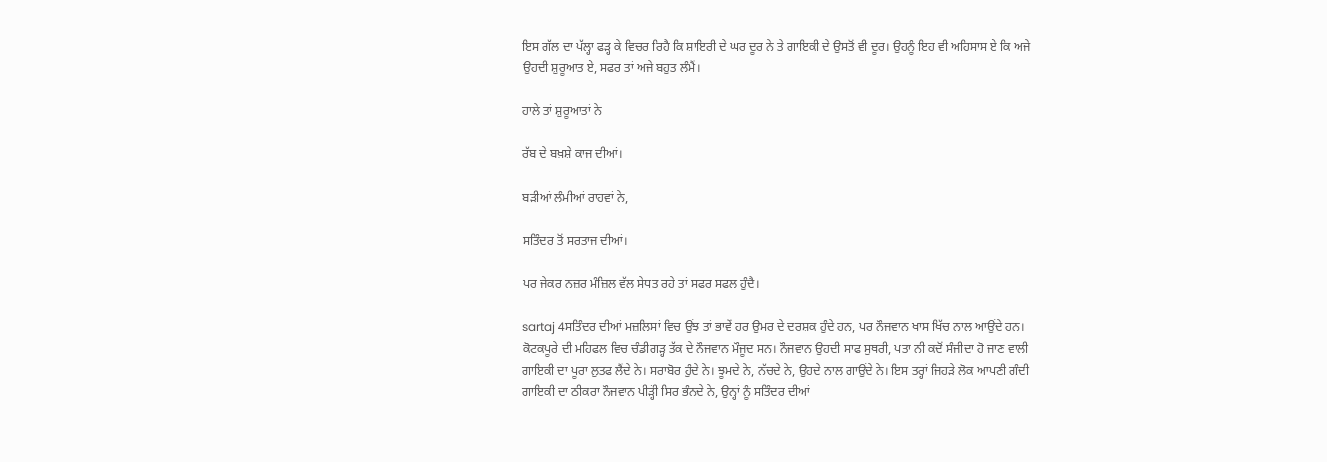ਇਸ ਗੱਲ ਦਾ ਪੱਲ੍ਹਾ ਫੜ੍ਹ ਕੇ ਵਿਚਰ ਰਿਹੈ ਕਿ ਸ਼ਾਇਰੀ ਦੇ ਘਰ ਦੂਰ ਨੇ ਤੇ ਗਾਇਕੀ ਦੇ ਉਸਤੋਂ ਵੀ ਦੂਰ। ਉਹਨੂੰ ਇਹ ਵੀ ਅਹਿਸਾਸ ਏ ਕਿ ਅਜੇ ਉਹਦੀ ਸ਼ੁਰੂਆਤ ਏ, ਸਫਰ ਤਾਂ ਅਜੇ ਬਹੁਤ ਲੰਮੈਂ।

ਹਾਲੇ ਤਾਂ ਸ਼ੁਰੂਆਤਾਂ ਨੇ

ਰੱਬ ਦੇ ਬਖ਼ਸ਼ੇ ਕਾਜ ਦੀਆਂ।

ਬੜੀਆਂ ਲੰਮੀਆਂ ਰਾਹਵਾਂ ਨੇ,

ਸਤਿੰਦਰ ਤੋਂ ਸਰਤਾਜ ਦੀਆਂ।

ਪਰ ਜੇਕਰ ਨਜ਼ਰ ਮੰਜ਼ਿਲ ਵੱਲ ਸੇਧਤ ਰਹੇ ਤਾਂ ਸਫਰ ਸਫਲ ਹੁੰਦੈ।

sartaj 4ਸਤਿੰਦਰ ਦੀਆਂ ਮਜ਼ਲਿਸਾਂ ਵਿਚ ਉਂਝ ਤਾਂ ਭਾਵੇਂ ਹਰ ਉਮਰ ਦੇ ਦਰਸ਼ਕ ਹੁੰਦੇ ਹਨ, ਪਰ ਨੌਜਵਾਨ ਖਾਸ ਖਿੱਚ ਨਾਲ ਆਉਂਦੇ ਹਨ। ਕੋਟਕਪੂਰੇ ਦੀ ਮਹਿਫਲ ਵਿਚ ਚੰਡੀਗੜ੍ਹ ਤੱਕ ਦੇ ਨੌਜਵਾਨ ਮੌਜੂਦ ਸਨ। ਨੌਜਵਾਨ ਉਹਦੀ ਸਾਫ ਸੁਥਰੀ, ਪਤਾ ਨੀ ਕਦੋਂ ਸੰਜੀਦਾ ਹੋ ਜਾਣ ਵਾਲੀ ਗਾਇਕੀ ਦਾ ਪੂਰਾ ਲੁਤਫ ਲੈਂਦੇ ਨੇ। ਸਰਾਬੋਰ ਹੁੰਦੇ ਨੇ। ਝੂਮਦੇ ਨੇ, ਨੱਚਦੇ ਨੇ, ਉਹਦੇ ਨਾਲ ਗਾਉਂਦੇ ਨੇ। ਇਸ ਤਰ੍ਹਾਂ ਜਿਹੜੇ ਲੋਕ ਆਪਣੀ ਗੰਦੀ ਗਾਇਕੀ ਦਾ ਠੀਕਰਾ ਨੌਜਵਾਨ ਪੀੜ੍ਹਂੀ ਸਿਰ ਭੰਨਦੇ ਨੇ, ਉਨ੍ਹਾਂ ਨੂੰ ਸਤਿੰਦਰ ਦੀਆਂ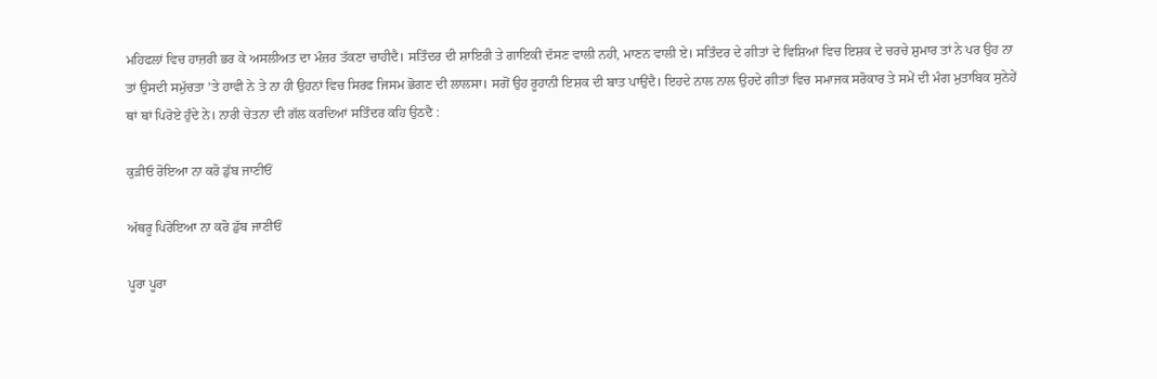ਮਹਿਫਲਾਂ ਵਿਚ ਹਾਜ਼ਰੀ ਭਰ ਕੇ ਅਸਲੀਅਤ ਦਾ ਮੰਜ਼ਰ ਤੱਕਣਾ ਚਾਹੀਦੈ। ਸਤਿੰਦਰ ਦੀ ਸ਼ਾਇਰੀ ਤੇ ਗਾਇਕੀ ਦੱਸਣ ਵਾਲੀ ਨਹੀ, ਮਾਣਨ ਵਾਲੀ ਏ। ਸਤਿੰਦਰ ਦੇ ਗੀਤਾਂ ਦੇ ਵਿਸ਼ਿਆਂ ਵਿਚ ਇਸ਼ਕ ਦੇ ਚਰਚੇ ਸ਼ੁਮਾਰ ਤਾਂ ਨੇ ਪਰ ਉਹ ਨਾ ਤਾਂ ਉਸਦੀ ਸਮੁੱਚਤਾ ’ਤੇ ਹਾਵੀ ਨੇ ਤੇ ਨਾ ਹੀ ਉਹਨਾਂ ਵਿਚ ਸਿਰਫ ਜਿਸਮ ਭੋਗਣ ਦੀ ਲਾਲਸਾ। ਸਗੋਂ ਉਹ ਰੂਹਾਨੀ ਇਸ਼ਕ ਦੀ ਬਾਤ ਪਾਉਂਦੈ। ਇਹਦੇ ਨਾਲ ਨਾਲ ਉਹਦੇ ਗੀਤਾਂ ਵਿਚ ਸਮਾਜਕ ਸਰੋਕਾਰ ਤੇ ਸਮੇਂ ਦੀ ਮੰਗ ਮੁਤਾਬਿਕ ਸੁਨੇਹੇਂ ਥਾਂ ਥਾਂ ਪਿਰੋਏ ਹੁੰਦੇ ਨੇ। ਨਾਰੀ ਚੇਤਨਾ ਦੀ ਗੱਲ ਕਰਦਿਆਂ ਸਤਿੰਦਰ ਕਹਿ ਉਠਦੈ :

ਕੁੜੀਓ ਰੋਇਆ ਨਾ ਕਰੋ ਡੁੱਬ ਜਾਣੀਓਂ

ਅੱਥਰੂ ਪਿਰੋਇਆ ਨਾ ਕਰੋ ਡੁੱਬ ਜਾਣੀਓਂ

ਪੂਰਾ ਪੂਰਾ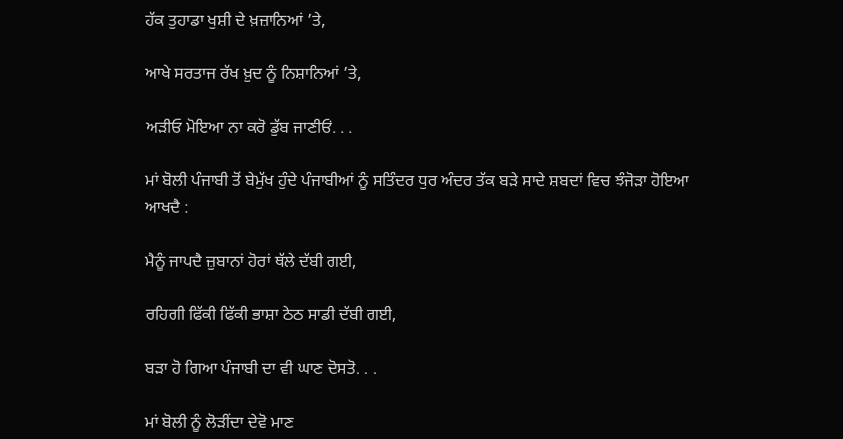ਹੱਕ ਤੁਹਾਡਾ ਖੁਸ਼ੀ ਦੇ ਖ਼ਜ਼ਾਨਿਆਂ ’ਤੇ,

ਆਖੇ ਸਰਤਾਜ ਰੱਖ ਖ਼ੁਦ ਨੂੰ ਨਿਸ਼ਾਨਿਆਂ ’ਤੇ,

ਅੜੀਓ ਮੋਇਆ ਨਾ ਕਰੋ ਡੁੱਬ ਜਾਣੀਓਂ. . .

ਮਾਂ ਬੋਲੀ ਪੰਜਾਬੀ ਤੋਂ ਬੇਮੁੱਖ ਹੁੰਦੇ ਪੰਜਾਬੀਆਂ ਨੂੰ ਸਤਿੰਦਰ ਧੁਰ ਅੰਦਰ ਤੱਕ ਬੜੇ ਸਾਦੇ ਸ਼ਬਦਾਂ ਵਿਚ ਝੰਜੋੜਾ ਹੋਇਆ ਆਖਦੈ :

ਮੈਨੂੰ ਜਾਪਦੈ ਜ਼ੁਬਾਨਾਂ ਹੋਰਾਂ ਥੱਲੇ ਦੱਬੀ ਗਈ,

ਰਹਿਗੀ ਫਿੱਕੀ ਫਿੱਕੀ ਭਾਸ਼ਾ ਠੇਠ ਸਾਡੀ ਦੱਬੀ ਗਈ,

ਬੜਾ ਹੋ ਗਿਆ ਪੰਜਾਬੀ ਦਾ ਵੀ ਘਾਣ ਦੋਸਤੋ. . .

ਮਾਂ ਬੋਲੀ ਨੂੰ ਲੋੜੀਂਦਾ ਦੇਵੋ ਮਾਣ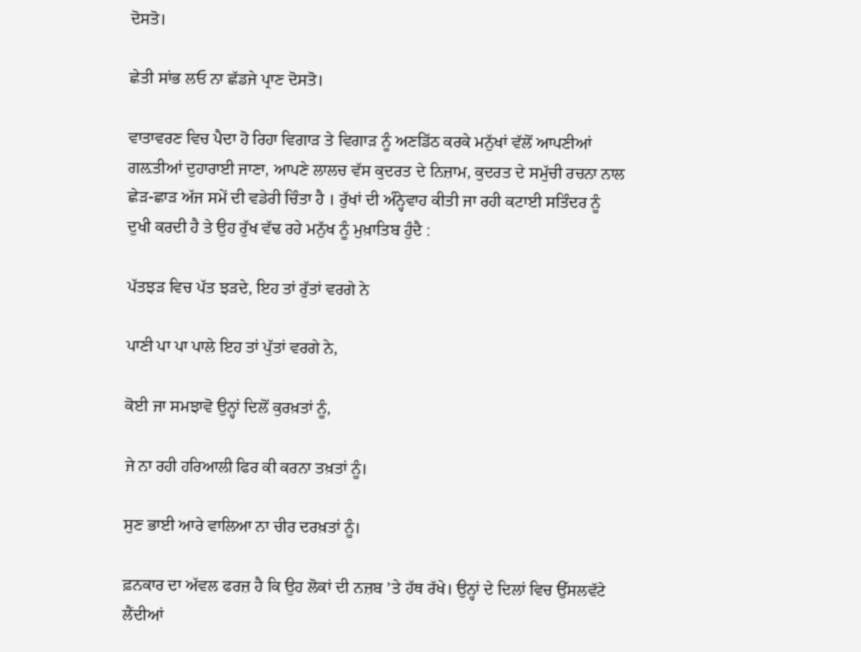ਦੋਸਤੋ।

ਛੇਤੀ ਸਾਂਭ ਲਓ ਨਾ ਛੱਡਜੇ ਪ੍ਰਾਣ ਦੋਸਤੋ।

ਵਾਤਾਵਰਣ ਵਿਚ ਪੈਦਾ ਹੋ ਰਿਹਾ ਵਿਗਾੜ ਤੇ ਵਿਗਾੜ ਨੂੰ ਅਣਡਿੱਠ ਕਰਕੇ ਮਨੁੱਖਾਂ ਵੱਲੋਂ ਆਪਣੀਆਂ ਗਲ਼ਤੀਆਂ ਦੁਹਾਰਾਈ ਜਾਣਾ, ਆਪਣੇ ਲਾਲਚ ਵੱਸ ਕੁਦਰਤ ਦੇ ਨਿਜ਼ਾਮ, ਕੁਦਰਤ ਦੇ ਸਮੁੱਚੀ ਰਚਨਾ ਨਾਲ ਛੇੜ-ਛਾੜ ਅੱਜ ਸਮੇਂ ਦੀ ਵਡੇਰੀ ਚਿੰਤਾ ਹੈ । ਰੁੱਖਾਂ ਦੀ ਅੰਨ੍ਹੇਵਾਹ ਕੀਤੀ ਜਾ ਰਹੀ ਕਟਾਈ ਸਤਿੰਦਰ ਨੂੰ ਦੁਖੀ ਕਰਦੀ ਹੈ ਤੇ ਉਹ ਰੁੱਖ ਵੱਢ ਰਹੇ ਮਨੁੱਖ ਨੂੰ ਮੁਖ਼ਾਤਿਬ ਹੁੰਦੈ :

ਪੱਤਝੜ ਵਿਚ ਪੱਤ ਝੜਦੇ, ਇਹ ਤਾਂ ਰੁੱਤਾਂ ਵਰਗੇ ਨੇ

ਪਾਣੀ ਪਾ ਪਾ ਪਾਲੇ ਇਹ ਤਾਂ ਪੁੱਤਾਂ ਵਰਗੇ ਨੇ,

ਕੋਈ ਜਾ ਸਮਝਾਵੋ ਉਨ੍ਹਾਂ ਦਿਲੋਂ ਕੁਰਖ਼ਤਾਂ ਨੂੰ,

ਜੇ ਨਾ ਰਹੀ ਹਰਿਆਲੀ ਫਿਰ ਕੀ ਕਰਨਾ ਤਖ਼ਤਾਂ ਨੂੰ।

ਸੁਣ ਭਾਈ ਆਰੇ ਵਾਲਿਆ ਨਾ ਚੀਰ ਦਰਖ਼ਤਾਂ ਨੂੰ।

ਫ਼ਨਕਾਰ ਦਾ ਅੱਵਲ ਫਰਜ਼ ਹੈ ਕਿ ਉਹ ਲੋਕਾਂ ਦੀ ਨਜ਼ਬ ’ਤੇ ਹੱਥ ਰੱਖੇ। ਉਨ੍ਹਾਂ ਦੇ ਦਿਲਾਂ ਵਿਚ ਉੱਸਲਵੱਟੇ ਲੈਂਦੀਆਂ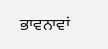ਭਾਵਨਾਵਾਂ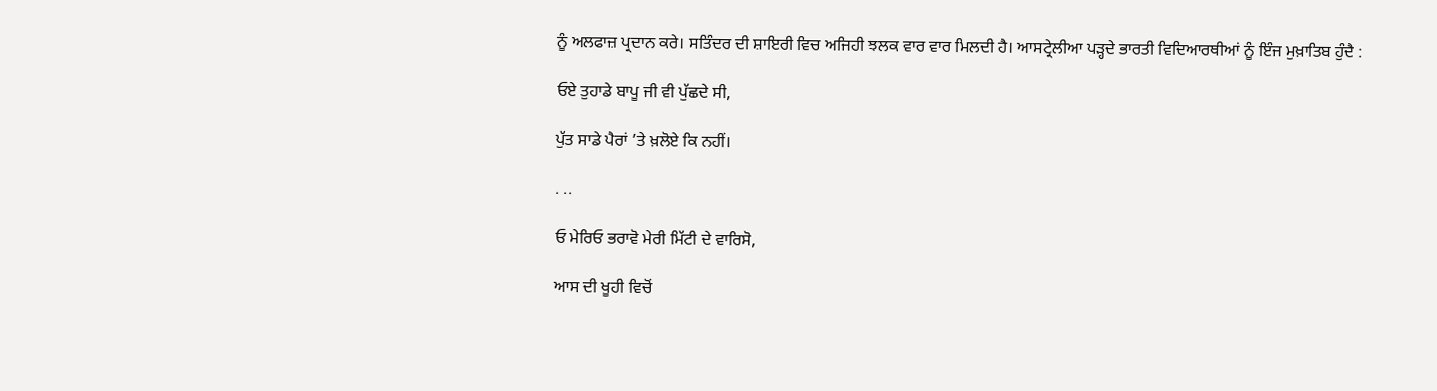ਨੂੰ ਅਲਫਾਜ਼ ਪ੍ਰਦਾਨ ਕਰੇ। ਸਤਿੰਦਰ ਦੀ ਸ਼ਾਇਰੀ ਵਿਚ ਅਜਿਹੀ ਝਲਕ ਵਾਰ ਵਾਰ ਮਿਲਦੀ ਹੈ। ਆਸਟ੍ਰੇਲੀਆ ਪੜ੍ਹਦੇ ਭਾਰਤੀ ਵਿਦਿਆਰਥੀਆਂ ਨੂੰ ਇੰਜ ਮੁਖ਼ਾਤਿਬ ਹੁੰਦੈ :

ਓਏ ਤੁਹਾਡੇ ਬਾਪੂ ਜੀ ਵੀ ਪੁੱਛਦੇ ਸੀ,

ਪੁੱਤ ਸਾਡੇ ਪੈਰਾਂ ’ਤੇ ਖ਼ਲੋਏ ਕਿ ਨਹੀਂ।

. ..

ਓ ਮੇਰਿਓ ਭਰਾਵੋ ਮੇਰੀ ਮਿੱਟੀ ਦੇ ਵਾਰਿਸੋ,

ਆਸ ਦੀ ਖੂਹੀ ਵਿਚੋਂ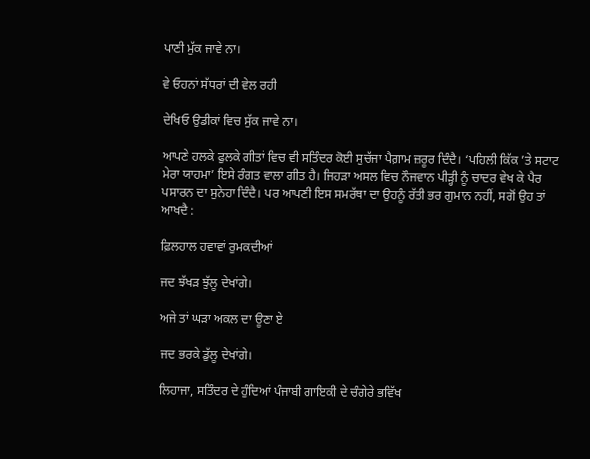ਪਾਣੀ ਮੁੱਕ ਜਾਵੇ ਨਾ।

ਵੇ ਓਹਨਾਂ ਸੱਧਰਾਂ ਦੀ ਵੇਲ ਰਹੀ

ਦੇਖਿਓ ਉਡੀਕਾਂ ਵਿਚ ਸੁੱਕ ਜਾਵੇ ਨਾ।

ਆਪਣੇ ਹਲਕੇ ਫੁਲਕੇ ਗੀਤਾਂ ਵਿਚ ਵੀ ਸਤਿੰਦਰ ਕੋਈ ਸੁਚੱਜਾ ਪੈਗ਼ਾਮ ਜ਼ਰੂਰ ਦਿੰਦੈ। ‘ਪਹਿਲੀ ਕਿੱਕ ’ਤੇ ਸਟਾਟ ਮੇਰਾ ਯਾਹਮਾ’ ਇਸੇ ਰੰਗਤ ਵਾਲਾ ਗੀਤ ਹੈ। ਜਿਹੜਾ ਅਸਲ ਵਿਚ ਨੌਜਵਾਨ ਪੀੜ੍ਹੀ ਨੂੰ ਚਾਦਰ ਵੇਖ ਕੇ ਪੈਰ ਪਸਾਰਨ ਦਾ ਸੁਨੇਹਾ ਦਿੰਦੈ। ਪਰ ਆਪਣੀ ਇਸ ਸਮਰੱਥਾ ਦਾ ਉਹਨੂੰ ਰੱਤੀ ਭਰ ਗੁਮਾਨ ਨਹੀਂ, ਸਗੋਂ ਉਹ ਤਾਂ ਆਖਦੈ :

ਫ਼ਿਲਹਾਲ ਹਵਾਵਾਂ ਰੁਮਕਦੀਆਂ

ਜਦ ਝੱਖੜ ਝੁੱਲੂ ਦੇਖਾਂਗੇ।

ਅਜੇ ਤਾਂ ਘੜਾ ਅਕਲ ਦਾ ਊਣਾ ਏ

ਜਦ ਭਰਕੇ ਡੁੱਲੂ ਦੇਖਾਂਗੇ।

ਲਿਹਾਜਾ, ਸਤਿੰਦਰ ਦੇ ਹੁੰਦਿਆਂ ਪੰਜਾਬੀ ਗਾਇਕੀ ਦੇ ਚੰਗੇਰੇ ਭਵਿੱਖ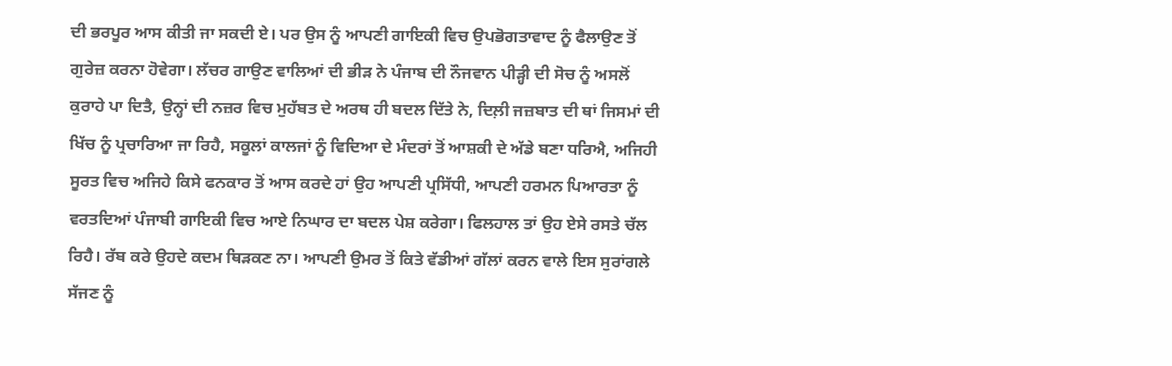ਦੀ ਭਰਪੂਰ ਆਸ ਕੀਤੀ ਜਾ ਸਕਦੀ ਏ। ਪਰ ਉਸ ਨੂੰ ਆਪਣੀ ਗਾਇਕੀ ਵਿਚ ਉਪਭੋਗਤਾਵਾਦ ਨੂੰ ਫੈਲਾਉਣ ਤੋਂ ਗੁਰੇਜ਼ ਕਰਨਾ ਹੋਵੇਗਾ। ਲੱਚਰ ਗਾਉਣ ਵਾਲਿਆਂ ਦੀ ਭੀੜ ਨੇ ਪੰਜਾਬ ਦੀ ਨੌਜਵਾਨ ਪੀੜ੍ਹੀ ਦੀ ਸੋਚ ਨੂੰ ਅਸਲੋਂ ਕੁਰਾਹੇ ਪਾ ਦਿਤੈ, ਉਨ੍ਹਾਂ ਦੀ ਨਜ਼ਰ ਵਿਚ ਮੁਹੱਬਤ ਦੇ ਅਰਥ ਹੀ ਬਦਲ ਦਿੱਤੇ ਨੇ, ਦਿਲ਼ੀ ਜਜ਼ਬਾਤ ਦੀ ਥਾਂ ਜਿਸਮਾਂ ਦੀ ਖਿੱਚ ਨੂੰ ਪ੍ਰਚਾਰਿਆ ਜਾ ਰਿਹੈ, ਸਕੂਲਾਂ ਕਾਲਜਾਂ ਨੂੰ ਵਿਦਿਆ ਦੇ ਮੰਦਰਾਂ ਤੋਂ ਆਸ਼ਕੀ ਦੇ ਅੱਡੇ ਬਣਾ ਧਰਿਐ, ਅਜਿਹੀ ਸੂਰਤ ਵਿਚ ਅਜਿਹੇ ਕਿਸੇ ਫਨਕਾਰ ਤੋਂ ਆਸ ਕਰਦੇ ਹਾਂ ਉਹ ਆਪਣੀ ਪ੍ਰਸਿੱਧੀ, ਆਪਣੀ ਹਰਮਨ ਪਿਆਰਤਾ ਨੂੰ ਵਰਤਦਿਆਂ ਪੰਜਾਬੀ ਗਾਇਕੀ ਵਿਚ ਆਏ ਨਿਘਾਰ ਦਾ ਬਦਲ ਪੇਸ਼ ਕਰੇਗਾ। ਫਿਲਹਾਲ ਤਾਂ ਉਹ ਏਸੇ ਰਸਤੇ ਚੱਲ ਰਿਹੈ। ਰੱਬ ਕਰੇ ਉਹਦੇ ਕਦਮ ਥਿੜਕਣ ਨਾ। ਆਪਣੀ ਉਮਰ ਤੋਂ ਕਿਤੇ ਵੱਡੀਆਂ ਗੱਲਾਂ ਕਰਨ ਵਾਲੇ ਇਸ ਸੁਰਾਂਗਲੇ ਸੱਜਣ ਨੂੰ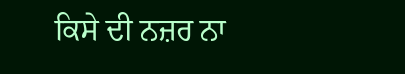ਕਿਸੇ ਦੀ ਨਜ਼ਰ ਨਾ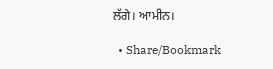ਲੱਗੇ। ਆਮੀਨ।

  • Share/Bookmark